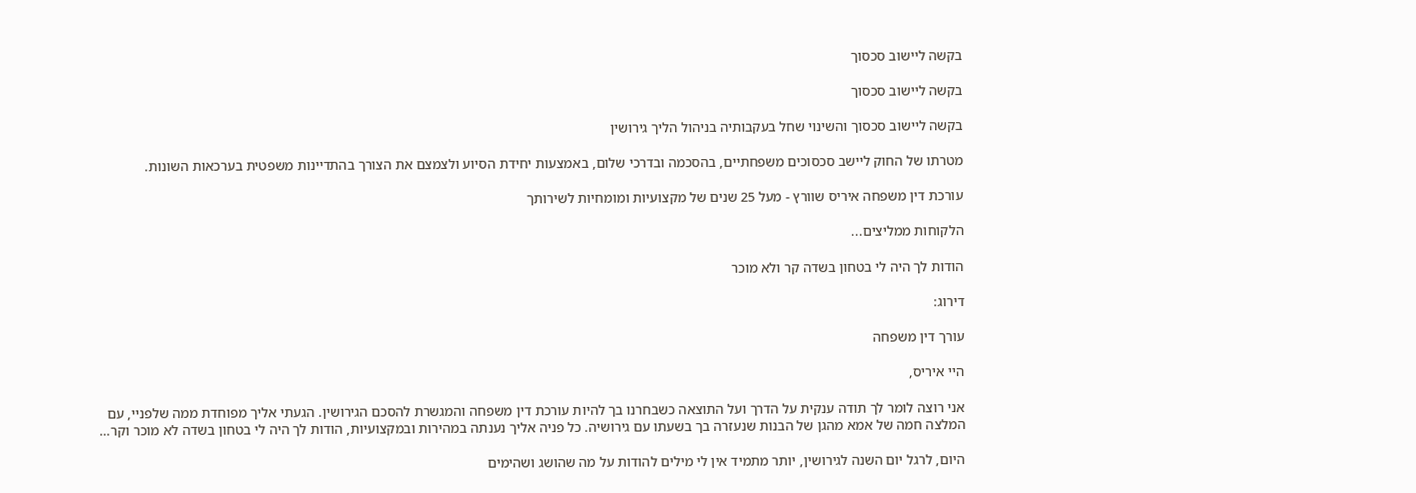בקשה ליישוב סכסוך

בקשה ליישוב סכסוך

בקשה ליישוב סכסוך והשינוי שחל בעקבותיה בניהול הליך גירושין

מטרתו של החוק ליישב סכסוכים משפחתיים, בהסכמה ובדרכי שלום, באמצעות יחידת הסיוע ולצמצם את הצורך בהתדיינות משפטית בערכאות השונות.

עורכת דין משפחה איריס שוורץ - מעל 25 שנים של מקצועיות ומומחיות לשירותך

הלקוחות ממליצים...

הודות לך היה לי בטחון בשדה קר ולא מוכר

דירוג:

עורך דין משפחה

היי איריס,

אני רוצה לומר לך תודה ענקית על הדרך ועל התוצאה כשבחרנו בך להיות עורכת דין משפחה והמגשרת להסכם הגירושין. הגעתי אליך מפוחדת ממה שלפניי, עם המלצה חמה של אמא מהגן של הבנות שנעזרה בך בשעתו עם גירושיה. כל פניה אליך נענתה במהירות ובמקצועיות, הודות לך היה לי בטחון בשדה לא מוכר וקר…

היום, לרגל יום השנה לגירושין, יותר מתמיד אין לי מילים להודות על מה שהושג ושהימים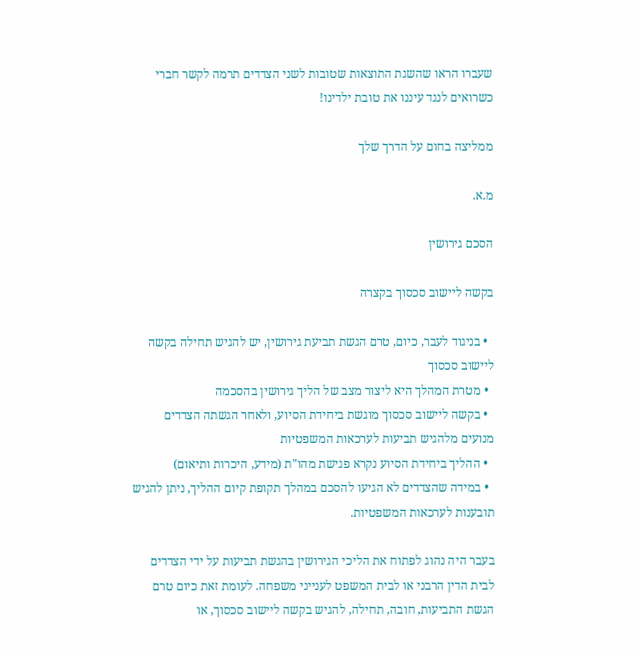שעברו הראו שהשגת התוצאות שטובות לשני הצדדים תרמה לקשר חברי כשרואים לנגד עיננו את טובת ילדינו!

ממליצה בחום על הדרך שלך

מ.א.

הסכם גירושין

בקשה ליישוב סכסוך בקצרה

  • בניגוד לעבר, כיום, טרם הגשת תביעת גירושין, יש להגיש תחילה בקשה ליישוב סכסוך
  • מטרת המהלך היא ליצור מצב של הליך גירושין בהסכמה
  • בקשה ליישוב סכסוך מוגשת ביחידת הסיוע, ולאחר הגשתה הצדדים מנועים מלהגיש תביעות לערכאות המשפטיות
  • ההליך ביחידת הסיוע נקרא פגישת מהו"ת (מידע, היכרות ותיאום)
  • במידה שהצדדים לא הגיעו להסכם במהלך תקופת קיום ההליך, ניתן להגיש תובענות לערכאות המשפטיות.

בעבר היה נהוג לפתוח את הליכי הגירושין בהגשת תביעות על ידי הצדדים לבית הדין הרבני או לבית המשפט לענייני משפחה. לעומת זאת כיום טרם הגשת התביעות, חובה, תחילה, להגיש בקשה ליישוב סכסוך, או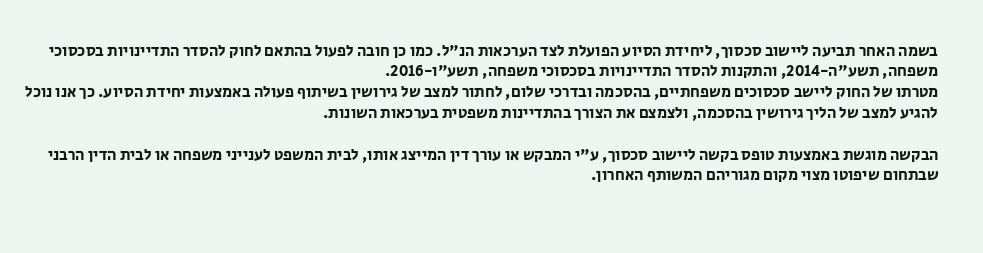בשמה האחר תביעה ליישוב סכסוך, ליחידת הסיוע הפועלת לצד הערכאות הנ"ל. כמו כן חובה לפעול בהתאם לחוק להסדר התדיינויות בסכסוכי משפחה, תשע"ה-2014, והתקנות להסדר התדיינויות בסכסוכי משפחה, תשע"ו-2016.
מטרתו של החוק ליישב סכסוכים משפחתיים, בהסכמה ובדרכי שלום, לחתור למצב של גירושין בשיתוף פעולה באמצעות יחידת הסיוע. כך אנו נוכל להגיע למצב של הליך גירושין בהסכמה, ולצמצם את הצורך בהתדיינות משפטית בערכאות השונות.

הבקשה מוגשת באמצעות טופס בקשה ליישוב סכסוך, ע"י המבקש או עורך דין המייצג אותו, לבית המשפט לענייני משפחה או לבית הדין הרבני שבתחום שיפוטו מצוי מקום מגוריהם המשותף האחרון.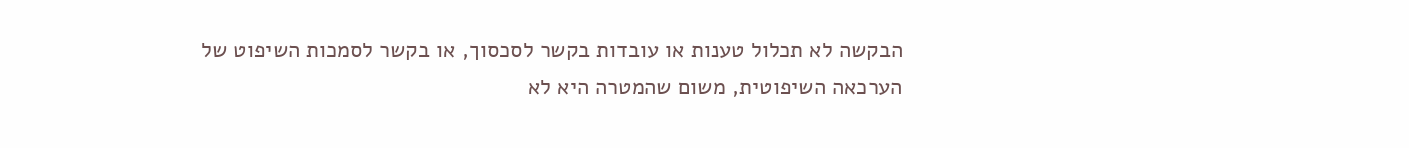הבקשה לא תכלול טענות או עובדות בקשר לסכסוך, או בקשר לסמכות השיפוט של הערכאה השיפוטית, משום שהמטרה היא לא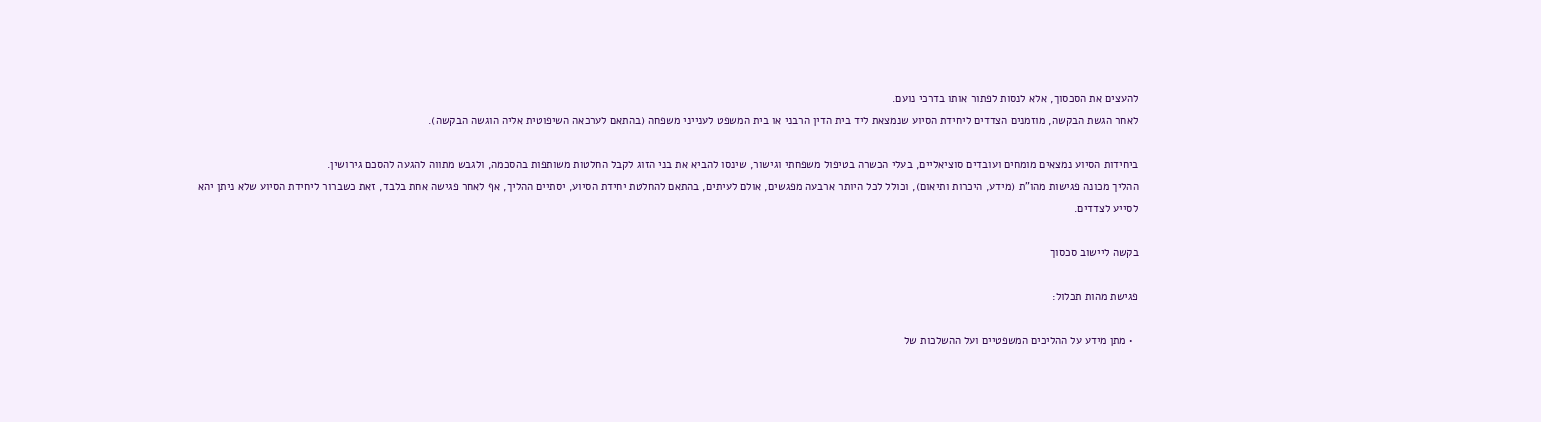להעצים את הסכסוך, אלא לנסות לפתור אותו בדרכי נועם.
לאחר הגשת הבקשה, מוזמנים הצדדים ליחידת הסיוע שנמצאת ליד בית הדין הרבני או בית המשפט לענייני משפחה (בהתאם לערכאה השיפוטית אליה הוגשה הבקשה).

ביחידות הסיוע נמצאים מומחים ועובדים סוציאליים, בעלי הכשרה בטיפול משפחתי וגישור, שינסו להביא את בני הזוג לקבל החלטות משותפות בהסכמה, ולגבש מתווה להגעה להסכם גירושין.
ההליך מכונה פגישות מהו"ת (מידע, היכרות ותיאום), וכולל לכל היותר ארבעה מפגשים, אולם לעיתים, בהתאם להחלטת יחידת הסיוע, יסתיים ההליך, אף לאחר פגישה אחת בלבד, זאת כשברור ליחידת הסיוע שלא ניתן יהא לסייע לצדדים.

בקשה ליישוב סכסוך

פגישת מהות תכלול:

  • מתן מידע על ההליכים המשפטיים ועל ההשלכות של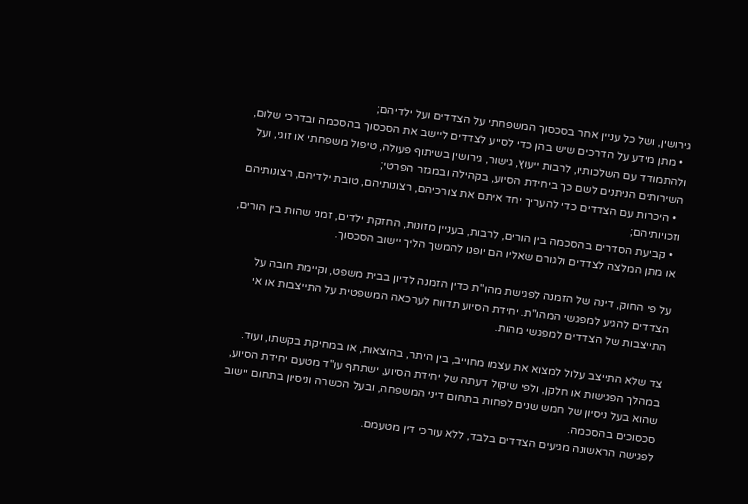גירושין, ושל כל עניין אחר בסכסוך המשפחתי על הצדדים ועל ילדיהם;
  • מתן מידע על הדרכים שיש בהן כדי לסייע לצדדים ליישב את הסכסוך בהסכמה ובדרכי שלום, ולהתמודד עם השלכותיו, לרבות ייעוץ, גישור, גירושין בשיתוף פעולה, טיפול משפחתי או זוגי, ועל השירותים הניתנים לשם כך ביחידת הסיוע, בקהילה ובמגזר הפרטי;
  • היכרות עם הצדדים כדי להעריך יחד איתם את צורכיהם, רצונותיהם, טובת ילדיהם, רצונותיהם וזכויותיהם;
  • קביעת הסדרים בהסכמה בין הורים, לרבות, בעניין מזונות, החזקת ילדים, זמני שהות בין הורים, או מתן המלצה לצדדים ולגורם שאליו הם יופנו להמשך הליך יישוב הסכסוך.

על פי החוק, דינה של הזמנה לפגישת מהו"ת כדין הזמנה לדיון בבית משפט, וקיימת חובה על הצדדים להגיע למפגשי המהו"ת. יחידת הסיוע תדווח לערכאה המשפטית על התייצבות או אי התייצבות של הצדדים למפגשי מהות.

צד שלא התייצב עלול למצוא את עצמו מחוייב, בין היתר, בהוצאות, או במחיקת בקשתו, ועוד.
במהלך הפגישות או חלקן, ולפי שיקול דעתה של יחידת הסיוע, ישתתף עו"ד מטעם יחידת הסיוע, שהוא בעל ניסיון של חמש שנים לפחות בתחום דיני המשפחה, ובעל הכשרה וניסיון בתחום יישוב סכסוכים בהסכמה.
לפגישה הראשונה מגיעים הצדדים בלבד, ללא עורכי דין מטעמם.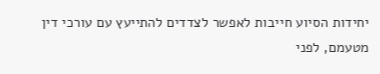יחידות הסיוע חייבות לאפשר לצדדים להתייעץ עם עורכי דין מטעמם, לפני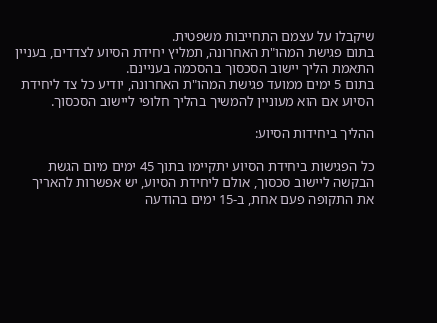שיקבלו על עצמם התחייבות משפטית.
בתום פגישת המהו"ת האחרונה, תמליץ יחידת הסיוע לצדדים, בעניין התאמת הליך יישוב הסכסוך בהסכמה בעניינם.
בתום 5 ימים ממועד פגישת המהו"ת האחרונה, יודיע כל צד ליחידת הסיוע אם הוא מעוניין להמשיך בהליך חלופי ליישוב הסכסוך.

ההליך ביחידות הסיוע:

כל הפגישות ביחידת הסיוע יתקיימו בתוך 45 ימים מיום הגשת הבקשה ליישוב סכסוך, אולם ליחידת הסיוע, יש אפשרות להאריך את התקופה פעם אחת, ב-15 ימים בהודעה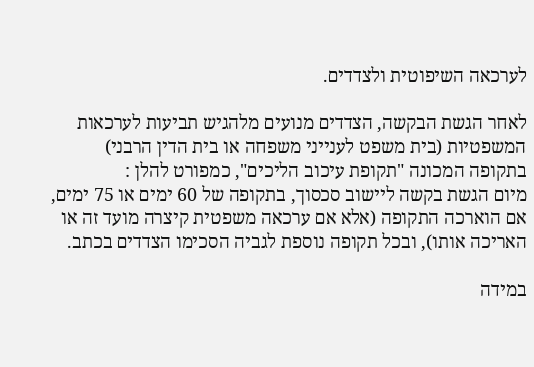לערכאה השיפוטית ולצדדים.

לאחר הגשת הבקשה, הצדדים מנועים מלהגיש תביעות לערכאות המשפטיות (בית משפט לענייני משפחה או בית הדין הרבני) בתקופה המכונה "תקופת עיכוב הליכים", כמפורט להלן :
מיום הגשת בקשה ליישוב סכסוך, בתקופה של 60 ימים או 75 ימים, אם הוארכה התקופה (אלא אם ערכאה משפטית קיצרה מועד זה או האריכה אותו), ובכל תקופה נוספת לגביה הסכימו הצדדים בכתב.

במידה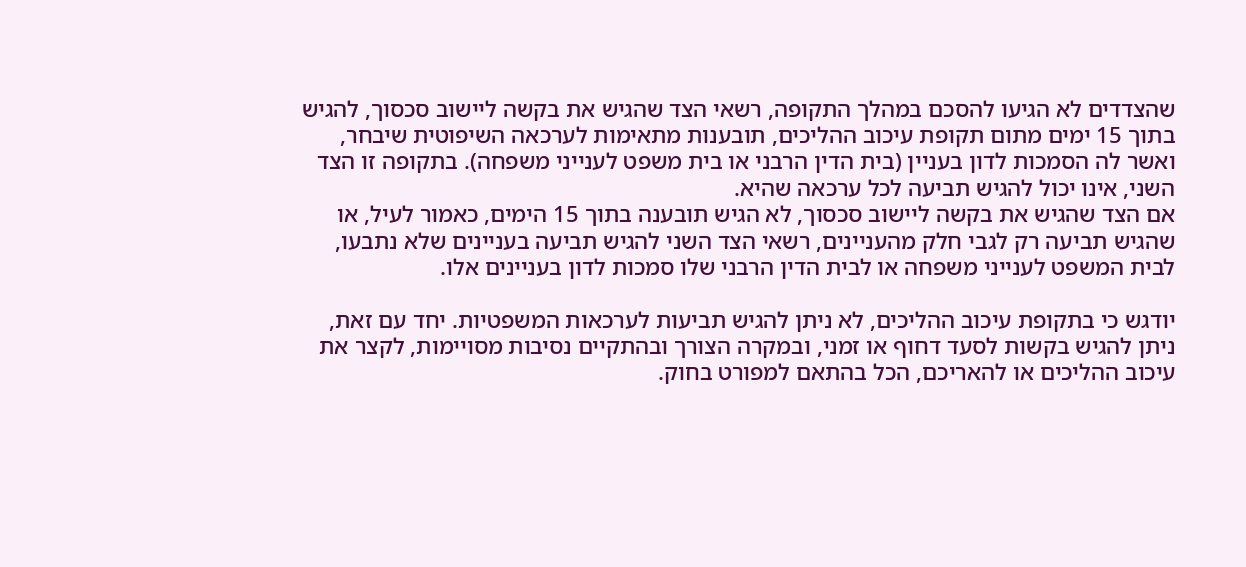שהצדדים לא הגיעו להסכם במהלך התקופה, רשאי הצד שהגיש את בקשה ליישוב סכסוך, להגיש בתוך 15 ימים מתום תקופת עיכוב ההליכים, תובענות מתאימות לערכאה השיפוטית שיבחר, ואשר לה הסמכות לדון בעניין (בית הדין הרבני או בית משפט לענייני משפחה). בתקופה זו הצד השני, אינו יכול להגיש תביעה לכל ערכאה שהיא.
אם הצד שהגיש את בקשה ליישוב סכסוך, לא הגיש תובענה בתוך 15 הימים, כאמור לעיל, או שהגיש תביעה רק לגבי חלק מהעניינים, רשאי הצד השני להגיש תביעה בעניינים שלא נתבעו, לבית המשפט לענייני משפחה או לבית הדין הרבני שלו סמכות לדון בעניינים אלו.

יודגש כי בתקופת עיכוב ההליכים, לא ניתן להגיש תביעות לערכאות המשפטיות. יחד עם זאת, ניתן להגיש בקשות לסעד דחוף או זמני, ובמקרה הצורך ובהתקיים נסיבות מסויימות, לקצר את עיכוב ההליכים או להאריכם, הכל בהתאם למפורט בחוק.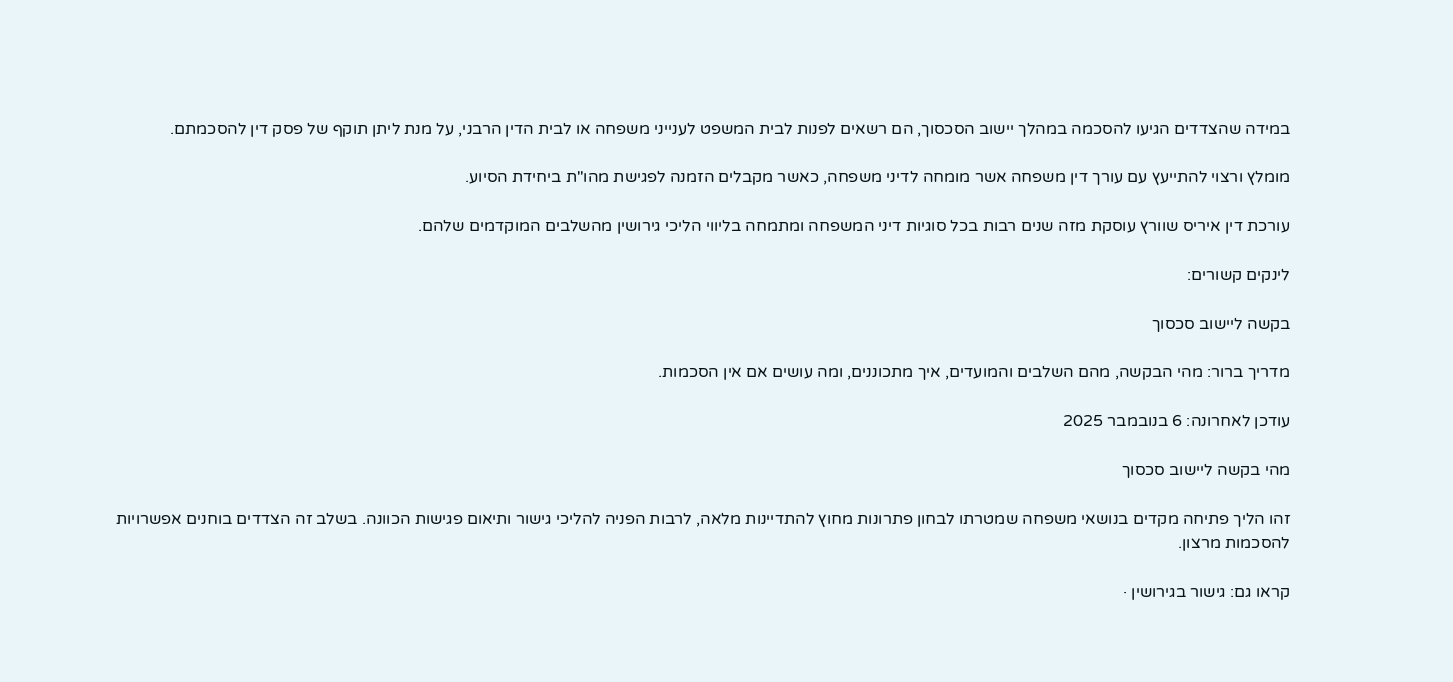במידה שהצדדים הגיעו להסכמה במהלך יישוב הסכסוך, הם רשאים לפנות לבית המשפט לענייני משפחה או לבית הדין הרבני, על מנת ליתן תוקף של פסק דין להסכמתם.

מומלץ ורצוי להתייעץ עם עורך דין משפחה אשר מומחה לדיני משפחה, כאשר מקבלים הזמנה לפגישת מהו"ת ביחידת הסיוע.

עורכת דין איריס שוורץ עוסקת מזה שנים רבות בכל סוגיות דיני המשפחה ומתמחה בליווי הליכי גירושין מהשלבים המוקדמים שלהם.

לינקים קשורים:

בקשה ליישוב סכסוך

מדריך ברור: מהי הבקשה, מהם השלבים והמועדים, איך מתכוננים, ומה עושים אם אין הסכמות.

עודכן לאחרונה: 6 בנובמבר 2025

מהי בקשה ליישוב סכסוך

זהו הליך פתיחה מקדים בנושאי משפחה שמטרתו לבחון פתרונות מחוץ להתדיינות מלאה, לרבות הפניה להליכי גישור ותיאום פגישות הכוונה. בשלב זה הצדדים בוחנים אפשרויות להסכמות מרצון.

קראו גם: גישור בגירושין ·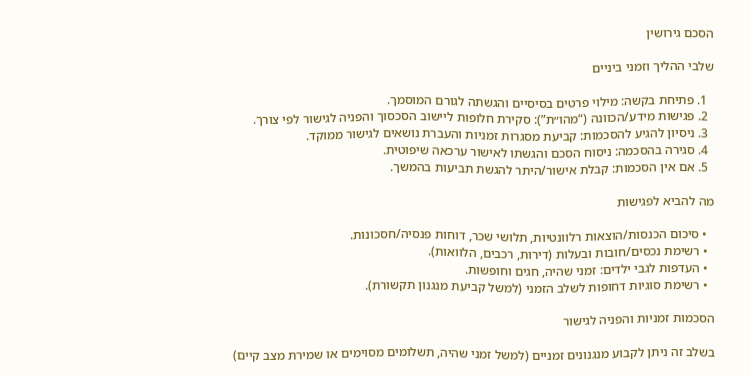הסכם גירושין

שלבי ההליך וזמני ביניים

  1. פתיחת בקשה: מילוי פרטים בסיסיים והגשתה לגורם המוסמך.
  2. פגישות מידע/הכוונה (“מהו״ת”): סקירת חלופות ליישוב הסכסוך והפניה לגישור לפי צורך.
  3. ניסיון להגיע להסכמות: קביעת מסגרות זמניות והעברת נושאים לגישור ממוקד.
  4. סגירה בהסכמה: ניסוח הסכם והגשתו לאישור ערכאה שיפוטית.
  5. אם אין הסכמות: קבלת אישור/היתר להגשת תביעות בהמשך.

מה להביא לפגישות

  • סיכום הכנסות/הוצאות רלוונטיות, תלושי שכר, דוחות פנסיה/חסכונות.
  • רשימת נכסים/חובות ובעלות (דירות, רכבים, הלוואות).
  • העדפות לגבי ילדים: זמני שהיה, חגים וחופשות.
  • רשימת סוגיות דחופות לשלב הזמני (למשל קביעת מנגנון תקשורת).

הסכמות זמניות והפניה לגישור

בשלב זה ניתן לקבוע מנגנונים זמניים (למשל זמני שהיה, תשלומים מסוימים או שמירת מצב קיים)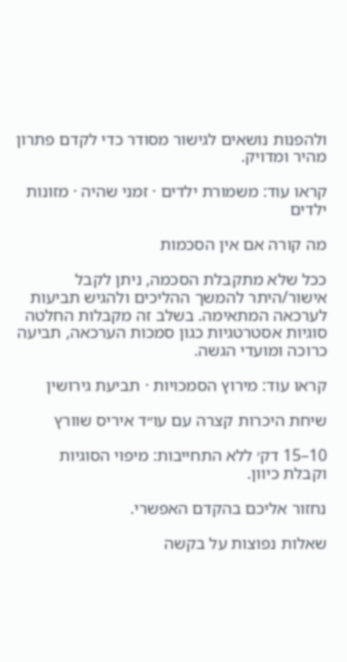ולהפנות נושאים לגישור מסודר כדי לקדם פתרון מהיר ומדויק.

קראו עוד: משמורת ילדים · זמני שהיה · מזונות ילדים

מה קורה אם אין הסכמות

ככל שלא מתקבלת הסכמה, ניתן לקבל אישור/היתר להמשך ההליכים ולהגיש תביעות לערכאה המתאימה. בשלב זה מקבלות החלטה סוגיות אסטרטגיות כגון סמכות הערכאה, תביעה כרוכה ומועדי הגשה.

קראו עוד: מירוץ הסמכויות · תביעת גירושין

שיחת היכרות קצרה עם עו״ד איריס שוורץ

10–15 דק׳ ללא התחייבות: מיפוי הסוגיות וקבלת כיוון.

נחזור אליכם בהקדם האפשרי.

שאלות נפוצות על בקשה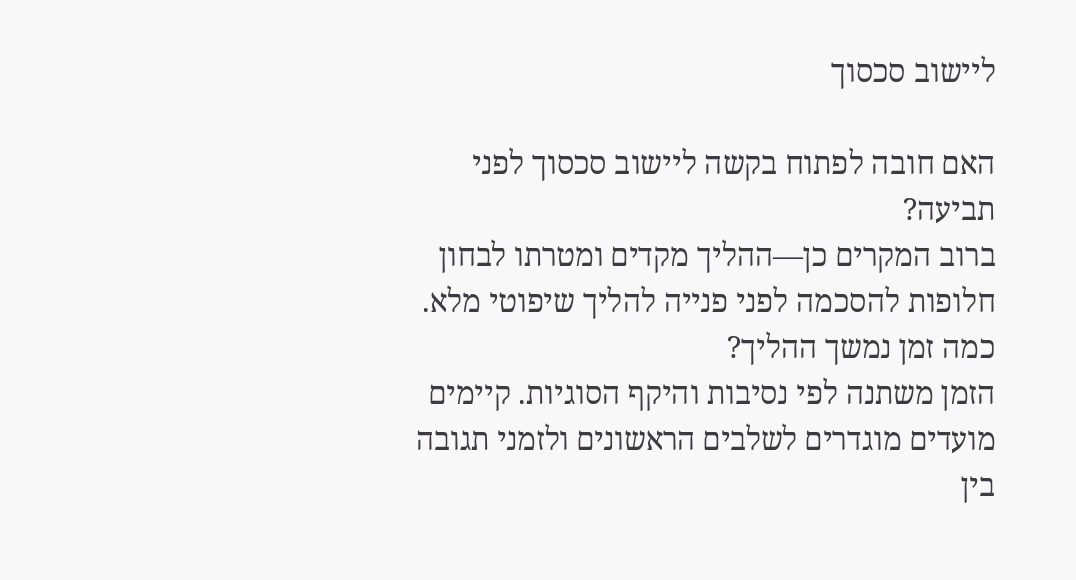ליישוב סכסוך

האם חובה לפתוח בקשה ליישוב סכסוך לפני תביעה?
ברוב המקרים כן—ההליך מקדים ומטרתו לבחון חלופות להסכמה לפני פנייה להליך שיפוטי מלא.
כמה זמן נמשך ההליך?
הזמן משתנה לפי נסיבות והיקף הסוגיות. קיימים מועדים מוגדרים לשלבים הראשונים ולזמני תגובה בין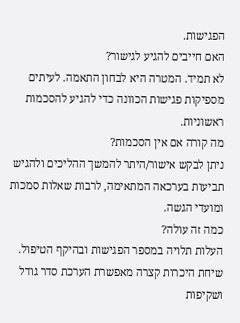הפגישות.
האם חייבים להגיע לגישור?
לא תמיד. המטרה היא לבחון התאמה. לעיתים מספיקות פגישות הכוונה כדי להגיע להסכמות ראשוניות.
מה קורה אם אין הסכמות?
ניתן לבקש אישור/היתר להמשך ההליכים ולהגיש תביעות בערכאה המתאימה, לרבות שאלות סמכות ומועדי הגשה.
כמה זה עולה?
העלות תלויה במספר הפגישות ובהיקף הטיפול. שיחת היכרות קצרה מאפשרת הערכת סדר גודל ושקיפות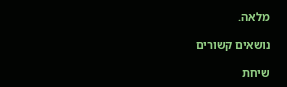מלאה.

נושאים קשורים

שיחת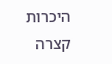היכרות קצרה